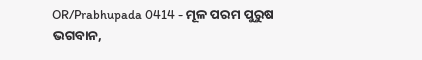OR/Prabhupada 0414 - ମୂଳ ପରମ ପୁରୁଷ ଭଗବାନ,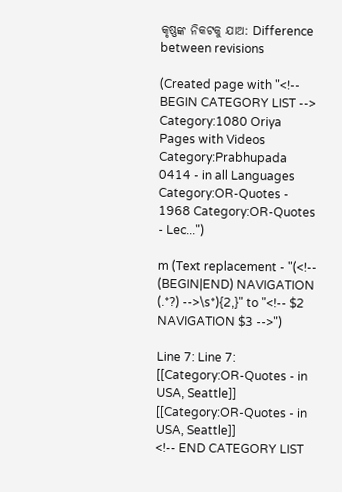କୃଷ୍ଣଙ୍କ ନିକଟକୁ ଯାଅ: Difference between revisions

(Created page with "<!-- BEGIN CATEGORY LIST --> Category:1080 Oriya Pages with Videos Category:Prabhupada 0414 - in all Languages Category:OR-Quotes - 1968 Category:OR-Quotes - Lec...")

m (Text replacement - "(<!-- (BEGIN|END) NAVIGATION (.*?) -->\s*){2,}" to "<!-- $2 NAVIGATION $3 -->")

Line 7: Line 7:
[[Category:OR-Quotes - in USA, Seattle]]
[[Category:OR-Quotes - in USA, Seattle]]
<!-- END CATEGORY LIST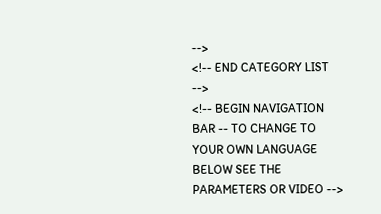-->
<!-- END CATEGORY LIST -->
<!-- BEGIN NAVIGATION BAR -- TO CHANGE TO YOUR OWN LANGUAGE BELOW SEE THE PARAMETERS OR VIDEO -->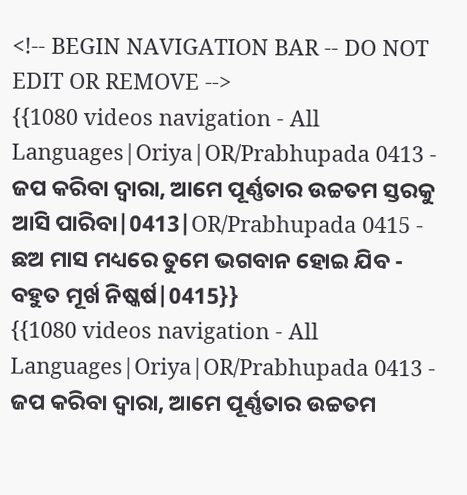<!-- BEGIN NAVIGATION BAR -- DO NOT EDIT OR REMOVE -->
{{1080 videos navigation - All Languages|Oriya|OR/Prabhupada 0413 - ଜପ କରିବା ଦ୍ଵାରା, ଆମେ ପୂର୍ଣ୍ଣତାର ଉଚ୍ଚତମ ସ୍ତରକୁ ଆସି ପାରିବା|0413|OR/Prabhupada 0415 - ଛଅ ମାସ ମଧ୍ୟରେ ତୁମେ ଭଗବାନ ହୋଇ ଯିବ - ବହୁତ ମୂର୍ଖ ନିଷ୍କର୍ଷ|0415}}
{{1080 videos navigation - All Languages|Oriya|OR/Prabhupada 0413 - ଜପ କରିବା ଦ୍ଵାରା, ଆମେ ପୂର୍ଣ୍ଣତାର ଉଚ୍ଚତମ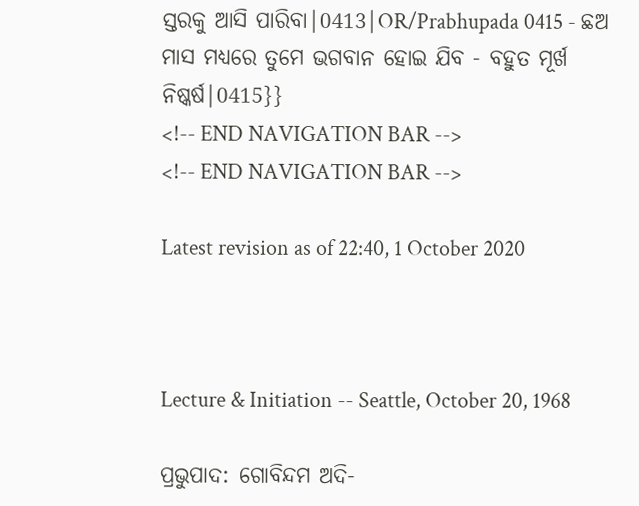ସ୍ତରକୁ ଆସି ପାରିବା|0413|OR/Prabhupada 0415 - ଛଅ ମାସ ମଧ୍ୟରେ ତୁମେ ଭଗବାନ ହୋଇ ଯିବ - ବହୁତ ମୂର୍ଖ ନିଷ୍କର୍ଷ|0415}}
<!-- END NAVIGATION BAR -->
<!-- END NAVIGATION BAR -->

Latest revision as of 22:40, 1 October 2020



Lecture & Initiation -- Seattle, October 20, 1968

ପ୍ରଭୁପାଦ: ଗୋବିନ୍ଦମ ଅଦି-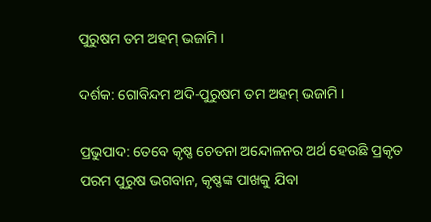ପୁରୁଷମ ତମ ଅହମ୍ ଭଜାମି ।

ଦର୍ଶକ: ଗୋବିନ୍ଦମ ଅଦି-ପୁରୁଷମ ତମ ଅହମ୍ ଭଜାମି ।

ପ୍ରଭୁପାଦ: ତେବେ କୃଷ୍ଣ ଚେତନା ଅନ୍ଦୋଳନର ଅର୍ଥ ହେଉଛି ପ୍ରକୃତ ପରମ ପୁରୁଷ ଭଗବାନ, କୃଷ୍ଣଙ୍କ ପାଖକୁ ଯିବା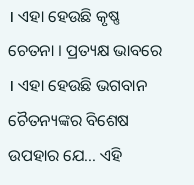। ଏହା ହେଉଛି କୃଷ୍ଣ ଚେତନା । ପ୍ରତ୍ୟକ୍ଷ ଭାବରେ । ଏହା ହେଉଛି ଭଗବାନ ଚୈତନ୍ୟଙ୍କର ବିଶେଷ ଉପହାର ଯେ... ଏହି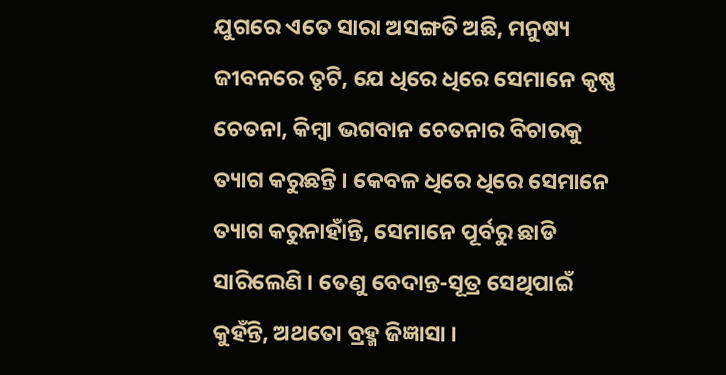ଯୁଗରେ ଏତେ ସାରା ଅସଙ୍ଗତି ଅଛି, ମନୁଷ୍ୟ ଜୀବନରେ ତୃଟି, ଯେ ଧିରେ ଧିରେ ସେମାନେ କୃଷ୍ଣ ଚେତନା, କିମ୍ଵା ଭଗବାନ ଚେତନାର ବିଚାରକୁ ତ୍ୟାଗ କରୁଛନ୍ତି । କେବଳ ଧିରେ ଧିରେ ସେମାନେ ତ୍ୟାଗ କରୁନାହାଁନ୍ତି, ସେମାନେ ପୂର୍ବରୁ ଛାଡି ସାରିଲେଣି । ତେଣୁ ବେଦାନ୍ତ-ସୂତ୍ର ସେଥିପାଇଁ କୁହଁନ୍ତି, ଅଥତୋ ବ୍ରହ୍ମ ଜିଜ୍ଞାସା ।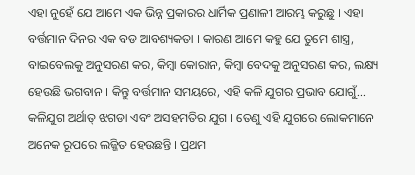ଏହା ନୁହେଁ ଯେ ଆମେ ଏକ ଭିନ୍ନ ପ୍ରକାରର ଧାର୍ମିକ ପ୍ରଣାଳୀ ଆରମ୍ଭ କରୁଛୁ । ଏହା ବର୍ତ୍ତମାନ ଦିନର ଏକ ବଡ ଆବଶ୍ୟକତା । କାରଣ ଆମେ କହୁ ଯେ ତୁମେ ଶାସ୍ତ୍ର, ବାଇବେଲକୁ ଅନୁସରଣ କର, କିମ୍ଵା କୋରାନ, କିମ୍ଵା ବେଦକୁ ଅନୁସରଣ କର, ଲକ୍ଷ୍ୟ ହେଉଛି ଭଗବାନ । କିନ୍ତୁ ବର୍ତ୍ତମାନ ସମୟରେ, ଏହି କଳି ଯୁଗର ପ୍ରଭାବ ଯୋଗୁଁ... କଳିଯୁଗ ଅର୍ଥାତ୍ ଝଗଡା ଏବଂ ଅସହମତିର ଯୁଗ । ତେଣୁ ଏହି ଯୁଗରେ ଲୋକମାନେ ଅନେକ ରୂପରେ ଲଜ୍ଜିତ ହେଉଛନ୍ତି । ପ୍ରଥମ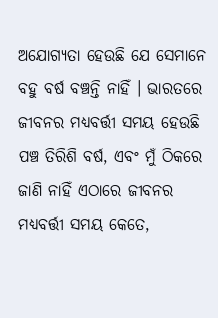ଅଯୋଗ୍ୟତା ହେଉଛି ଯେ ସେମାନେ ବହୁ ବର୍ଷ ବଞ୍ଚନ୍ତି ନାହିଁ । ଭାରତରେ ଜୀବନର ମଧ୍ୟବର୍ତ୍ତୀ ସମୟ ହେଉଛି ପଞ୍ଚ ତିରିଶି ବର୍ଷ, ଏବଂ ମୁଁ ଠିକରେ ଜାଣି ନାହିଁ ଏଠାରେ ଜୀବନର ମଧ୍ୟବର୍ତ୍ତୀ ସମୟ କେତେ,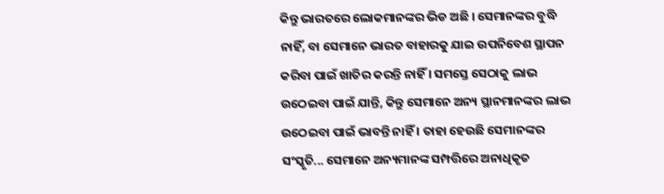କିନ୍ତୁ ଭାରତରେ ଲୋକମାନଙ୍କର ଭିଡ ଅଛି । ସେମାନଙ୍କର ବୁଦ୍ଧି ନାହିଁ, ବା ସେମାନେ ଭାରତ ବାହାରକୁ ଯାଇ ଉପନିବେଶ ସ୍ଥାପନ କରିବା ପାଇଁ ଖାତିର କରନ୍ତି ନାହିଁ । ସମସ୍ତେ ସେଠାକୁ ଲାଭ ଉଠେଇବା ପାଇଁ ଯାନ୍ତି, କିନ୍ତୁ ସେମାନେ ଅନ୍ୟ ସ୍ଥାନମାନଙ୍କର ଲାଭ ଉଠେଇବା ପାଇଁ ଭାବନ୍ତି ନାହିଁ । ତାହା ହେଉଛି ସେମାନଙ୍କର ସଂସ୍କୃତି... ସେମାନେ ଅନ୍ୟମାନଙ୍କ ସମ୍ପତ୍ତିରେ ଅନାଧିକୃତ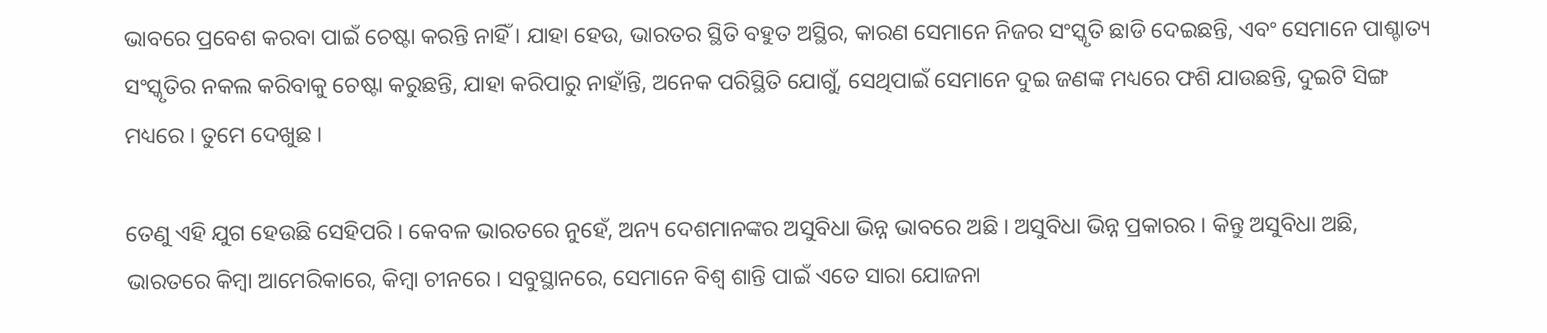ଭାବରେ ପ୍ରବେଶ କରବା ପାଇଁ ଚେଷ୍ଟା କରନ୍ତି ନାହିଁ । ଯ‍ାହା ହେଉ, ଭାରତର ସ୍ଥିତି ବହୁତ ଅସ୍ଥିର, କାରଣ ସେମାନେ ନିଜର ସଂସ୍କୃତି ଛାଡି ଦେଇଛନ୍ତି, ଏବଂ ସେମାନେ ପାଶ୍ଚାତ୍ୟ ସଂସ୍କୃତିର ନକଲ କରିବାକୁ ଚେଷ୍ଟା କରୁଛନ୍ତି, ଯାହା କରିପାରୁ ନାହାଁନ୍ତି, ଅନେକ ପରିସ୍ଥିତି ଯୋଗୁଁ, ସେଥିପାଇଁ ସେମାନେ ଦୁଇ ଜଣଙ୍କ ମଧ୍ୟରେ ଫଶି ଯାଉଛନ୍ତି, ଦୁଇଟି ସିଙ୍ଗ ମଧ୍ୟରେ । ତୁମେ ଦେଖୁଛ ।

ତେଣୁ ଏହି ଯୁଗ ହେଉଛି ସେହିପରି । କେବଳ ଭାରତରେ ନୁହେଁ, ଅନ୍ୟ ଦେଶମାନଙ୍କର ଅସୁବିଧା ଭିନ୍ନ ଭାବରେ ଅଛି । ଅସୁବିଧା ଭିନ୍ନ ପ୍ରକାରର । କିନ୍ତୁ ଅସୁବିଧା ଅଛି, ଭାରତରେ କିମ୍ଵା ଆମେରିକାରେ, କିମ୍ଵା ଚୀନରେ । ସବୁସ୍ଥାନରେ, ସେମାନେ ବିଶ୍ଵ ଶାନ୍ତି ପାଇଁ ଏତେ ସାରା ଯୋଜନା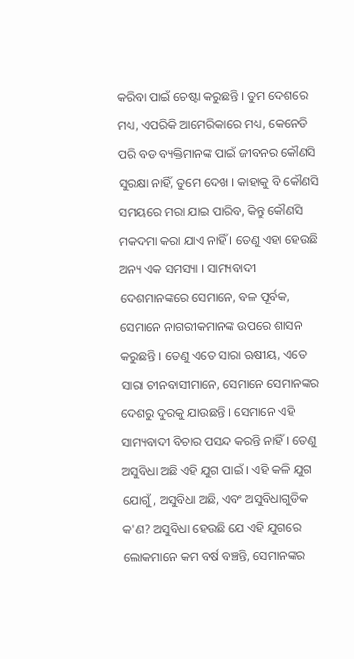କରିବା ପାଇଁ ଚେଷ୍ଟା କରୁଛନ୍ତି । ତୁମ ଦେଶରେ ମଧ୍ୟ, ଏପରିକି ଆମେରିକାରେ ମଧ୍ୟ, କେନେଡି ପରି ବଡ ବ୍ୟକ୍ତିମାନଙ୍କ ପାଇଁ ଜୀବନର କୌଣସି ସୁରକ୍ଷା ନାହିଁ, ତୁମେ ଦେଖ । କାହାକୁ ବି କୌଣସି ସମୟରେ ମରା ଯାଇ ପାରିବ, କିନ୍ତୁ କୌଣସି ମକଦମା କରା ଯାଏ ନାହିଁ । ତେଣୁ ଏହା ହେଉଛି ଅନ୍ୟ ଏକ ସମସ୍ୟା । ସାମ୍ୟବାଦୀ ଦେଶମାନଙ୍କରେ ସେମାନେ, ବଳ ପୂର୍ବକ, ସେମାନେ ନାଗରୀକମାନଙ୍କ ଉପରେ ଶାସନ କରୁଛନ୍ତି । ତେଣୁ ଏତେ ସାରା ଋଷୀୟ, ଏତେ ସାରା ଚୀନବାସୀମାନେ, ସେମାନେ ସେମାନଙ୍କର ଦେଶରୁ ଦୁରକୁ ଯାଉଛନ୍ତି । ସେମାନେ ଏହି ସାମ୍ୟବାଦୀ ବିଚାର ପସନ୍ଦ କରନ୍ତି ନାହିଁ । ତେଣୁ ଅସୁବିଧା ଅଛି ଏହି ଯୁଗ ପାଇଁ । ଏହି କଳି ଯୁଗ ଯୋଗୁଁ, ଅସୁବିଧା ଅଛି, ଏବଂ ଅସୁବିଧାଗୁଡିକ କ'ଣ? ଅସୁବିଧା ହେଉଛି ଯେ ଏହି ଯୁଗରେ ଲୋକମାନେ କମ ବର୍ଷ ବଞ୍ଚନ୍ତି, ସେମାନଙ୍କର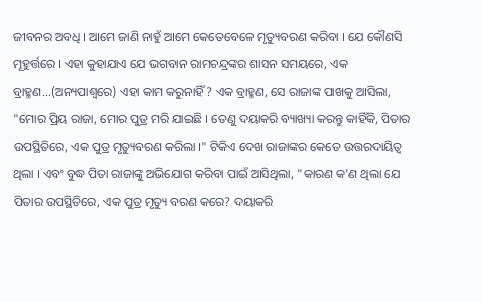ଜୀବନର ଅବଧି । ଆମେ ଜାଣି ନାହୁଁ ଆମେ କେତେବେଳେ ମୃତ୍ୟୁବରଣ କରିବା । ଯେ କୌଣସି ମୂହୁର୍ତ୍ତରେ । ଏହା କୁହାଯାଏ ଯେ ଭଗବାନ ରାମଚନ୍ଦ୍ରଙ୍କର ଶାସନ ସମୟରେ, ଏକ ବ୍ରାହ୍ମଣ...(ଅନ୍ୟପାଶ୍ଵରେ) ଏହା କାମ କରୁନାହିଁ? ଏକ ବ୍ରାହ୍ମଣ, ସେ ରାଜାଙ୍କ ପାଖକୁ ଆସିଲା, "ମୋର ପ୍ରିୟ ରାଜା, ମୋର ପୁତ୍ର ମରି ଯାଇଛି । ତେଣୁ ଦୟାକରି ବ୍ୟାଖ୍ୟା କରନ୍ତୁ କାହିଁକି, ପିତାର ଉପସ୍ଥିତିରେ, ଏକ ପୁତ୍ର ମୃତ୍ୟୁବରଣ କରିଲା ।" ଟିକିଏ ଦେଖ ରାଜାଙ୍କର କେତେ ଉତ୍ତରଦାୟିତ୍ଵ ଥିଲା । ଏବଂ ବୁଦ୍ଧ ପିତା ରାଜାଙ୍କୁ ଅଭିଯୋଗ କରିବା ପାଇଁ ଆସିଥିଲା, "କାରଣ କ'ଣ ଥିଲା ଯେ ପିତାର ଉପସ୍ଥିତିରେ, ଏକ ପୁତ୍ର ମୃତ୍ୟୁ ବରଣ କରେ? ଦୟାକରି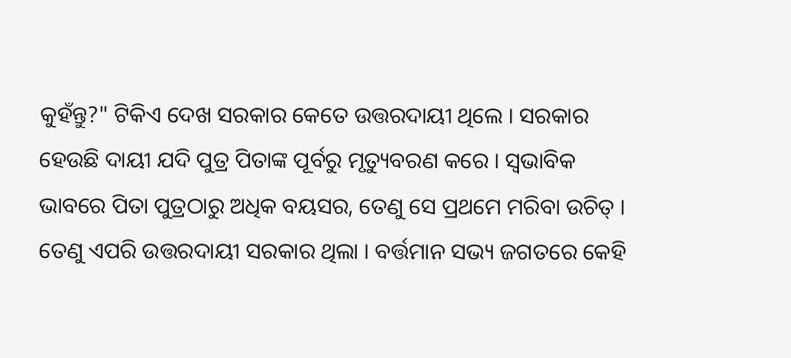କୁହଁନ୍ତୁ?" ଟିକିଏ ଦେଖ ସରକାର କେତେ ଉତ୍ତରଦାୟୀ ଥିଲେ । ସରକାର ହେଉଛି ଦାୟୀ ଯଦି ପୁତ୍ର ପିତାଙ୍କ ପୂର୍ବରୁ ମୃତ୍ୟୁବରଣ କରେ । ସ୍ଵଭାବିକ ଭାବରେ ପିତା ପୁତ୍ରଠାରୁ ଅଧିକ ବୟସର, ତେଣୁ ସେ ପ୍ରଥମେ ମରିବା ଉଚିତ୍ । ତେଣୁ ଏପରି ଉତ୍ତରଦାୟୀ ସରକାର ଥିଲା । ବର୍ତ୍ତମାନ ସଭ୍ୟ ଜଗତରେ କେହି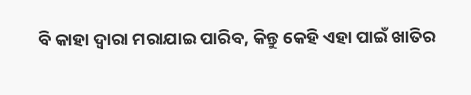ବି କାହା ଦ୍ଵାରା ମରାଯାଇ ପାରିବ, କିନ୍ତୁ କେହି ଏହା ପାଇଁ ଖାତିର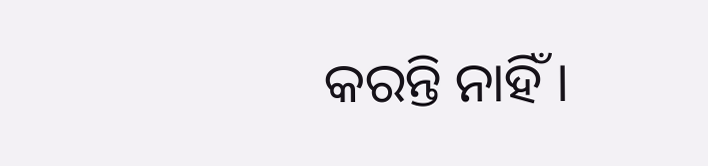କରନ୍ତି ନାହିଁ ।